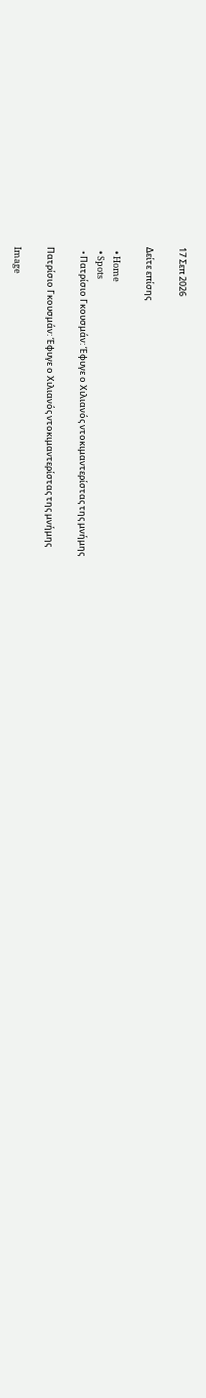17 Σεπ 2026

Δείτε επίσης

  • Home
  • Spots
  • Πατρίσιο Γκουσμάν: Έφυγε ο Χιλιανός ντοκιμαντερίστας της μνήμης

Πατρίσιο Γκουσμάν: Έφυγε ο Χιλιανός ντοκιμαντερίστας της μνήμης

Image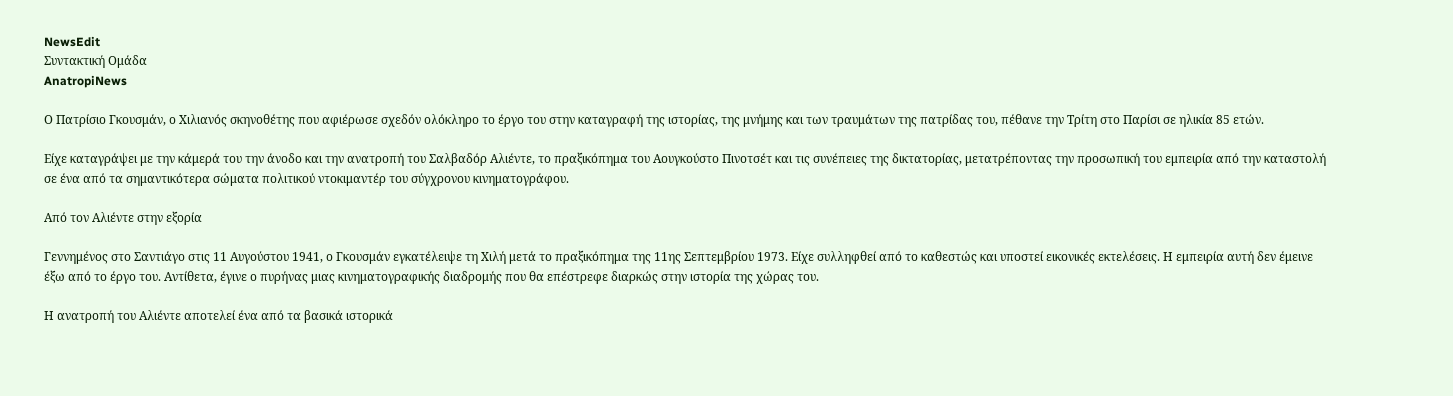NewsEdit
Συντακτική Ομάδα
AnatropiNews

Ο Πατρίσιο Γκουσμάν, ο Χιλιανός σκηνοθέτης που αφιέρωσε σχεδόν ολόκληρο το έργο του στην καταγραφή της ιστορίας, της μνήμης και των τραυμάτων της πατρίδας του, πέθανε την Τρίτη στο Παρίσι σε ηλικία 85 ετών.

Είχε καταγράψει με την κάμερά του την άνοδο και την ανατροπή του Σαλβαδόρ Αλιέντε, το πραξικόπημα του Αουγκούστο Πινοτσέτ και τις συνέπειες της δικτατορίας, μετατρέποντας την προσωπική του εμπειρία από την καταστολή σε ένα από τα σημαντικότερα σώματα πολιτικού ντοκιμαντέρ του σύγχρονου κινηματογράφου.

Από τον Αλιέντε στην εξορία

Γεννημένος στο Σαντιάγο στις 11 Αυγούστου 1941, ο Γκουσμάν εγκατέλειψε τη Χιλή μετά το πραξικόπημα της 11ης Σεπτεμβρίου 1973. Είχε συλληφθεί από το καθεστώς και υποστεί εικονικές εκτελέσεις. Η εμπειρία αυτή δεν έμεινε έξω από το έργο του. Αντίθετα, έγινε ο πυρήνας μιας κινηματογραφικής διαδρομής που θα επέστρεφε διαρκώς στην ιστορία της χώρας του.

Η ανατροπή του Αλιέντε αποτελεί ένα από τα βασικά ιστορικά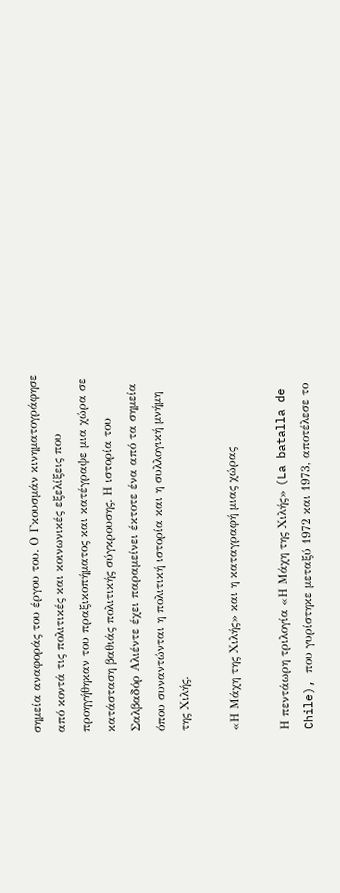σημεία αναφοράς του έργου του. Ο Γκουσμάν κινηματογράφησε από κοντά τις πολιτικές και κοινωνικές εξελίξεις που προηγήθηκαν του πραξικοπήματος και κατέγραψε μια χώρα σε κατάσταση βαθιάς πολιτικής σύγκρουσης. Η ιστορία του Σαλβαδόρ Αλιέντε έχει παραμείνει έκτοτε ένα από τα σημεία όπου συναντώνται η πολιτική ιστορία και η συλλογική μνήμη της Χιλής.

«Η Μάχη της Χιλής» και η καταγραφή μιας χώρας

Η πεντάωρη τριλογία «Η Μάχη της Χιλής» (La batalla de Chile), που γυρίστηκε μεταξύ 1972 και 1973, αποτέλεσε το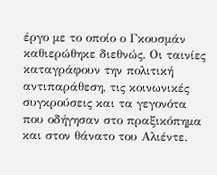έργο με το οποίο ο Γκουσμάν καθιερώθηκε διεθνώς. Οι ταινίες καταγράφουν την πολιτική αντιπαράθεση, τις κοινωνικές συγκρούσεις και τα γεγονότα που οδήγησαν στο πραξικόπημα και στον θάνατο του Αλιέντε.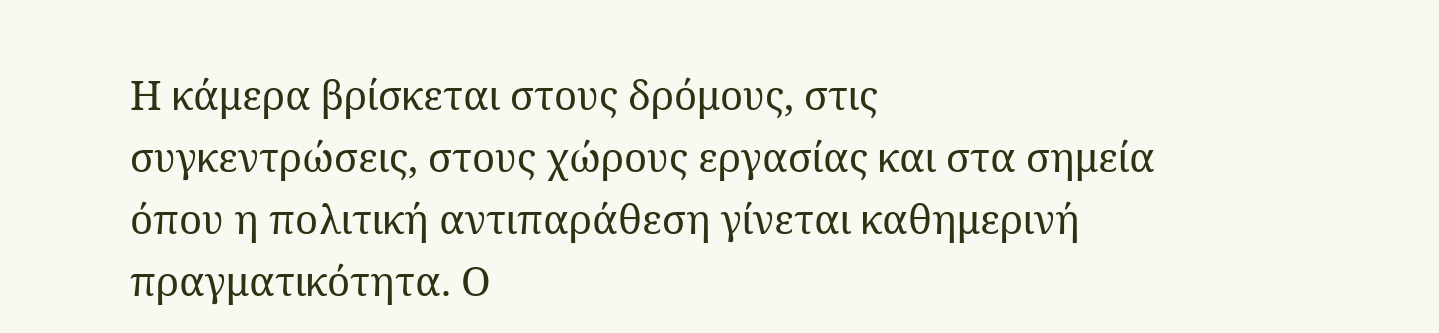Η κάμερα βρίσκεται στους δρόμους, στις συγκεντρώσεις, στους χώρους εργασίας και στα σημεία όπου η πολιτική αντιπαράθεση γίνεται καθημερινή πραγματικότητα. Ο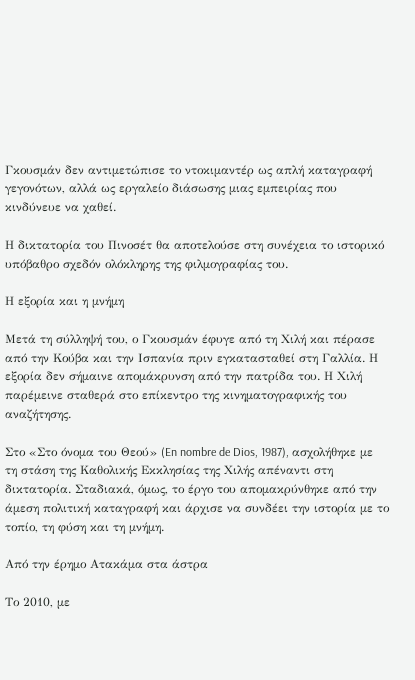Γκουσμάν δεν αντιμετώπισε το ντοκιμαντέρ ως απλή καταγραφή γεγονότων, αλλά ως εργαλείο διάσωσης μιας εμπειρίας που κινδύνευε να χαθεί.

Η δικτατορία του Πινοσέτ θα αποτελούσε στη συνέχεια το ιστορικό υπόβαθρο σχεδόν ολόκληρης της φιλμογραφίας του.

Η εξορία και η μνήμη

Μετά τη σύλληψή του, ο Γκουσμάν έφυγε από τη Χιλή και πέρασε από την Κούβα και την Ισπανία πριν εγκατασταθεί στη Γαλλία. Η εξορία δεν σήμαινε απομάκρυνση από την πατρίδα του. Η Χιλή παρέμεινε σταθερά στο επίκεντρο της κινηματογραφικής του αναζήτησης.

Στο «Στο όνομα του Θεού» (En nombre de Dios, 1987), ασχολήθηκε με τη στάση της Καθολικής Εκκλησίας της Χιλής απέναντι στη δικτατορία. Σταδιακά, όμως, το έργο του απομακρύνθηκε από την άμεση πολιτική καταγραφή και άρχισε να συνδέει την ιστορία με το τοπίο, τη φύση και τη μνήμη.

Από την έρημο Ατακάμα στα άστρα

Το 2010, με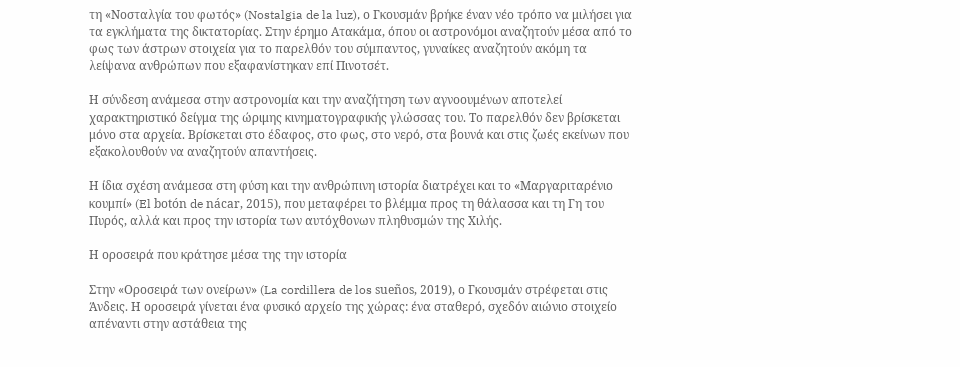τη «Νοσταλγία του φωτός» (Nostalgia de la luz), ο Γκουσμάν βρήκε έναν νέο τρόπο να μιλήσει για τα εγκλήματα της δικτατορίας. Στην έρημο Ατακάμα, όπου οι αστρονόμοι αναζητούν μέσα από το φως των άστρων στοιχεία για το παρελθόν του σύμπαντος, γυναίκες αναζητούν ακόμη τα λείψανα ανθρώπων που εξαφανίστηκαν επί Πινοτσέτ.

Η σύνδεση ανάμεσα στην αστρονομία και την αναζήτηση των αγνοουμένων αποτελεί χαρακτηριστικό δείγμα της ώριμης κινηματογραφικής γλώσσας του. Το παρελθόν δεν βρίσκεται μόνο στα αρχεία. Βρίσκεται στο έδαφος, στο φως, στο νερό, στα βουνά και στις ζωές εκείνων που εξακολουθούν να αναζητούν απαντήσεις.

Η ίδια σχέση ανάμεσα στη φύση και την ανθρώπινη ιστορία διατρέχει και το «Μαργαριταρένιο κουμπί» (El botón de nácar, 2015), που μεταφέρει το βλέμμα προς τη θάλασσα και τη Γη του Πυρός, αλλά και προς την ιστορία των αυτόχθονων πληθυσμών της Χιλής.

Η οροσειρά που κράτησε μέσα της την ιστορία

Στην «Οροσειρά των ονείρων» (La cordillera de los sueños, 2019), ο Γκουσμάν στρέφεται στις Άνδεις. Η οροσειρά γίνεται ένα φυσικό αρχείο της χώρας: ένα σταθερό, σχεδόν αιώνιο στοιχείο απέναντι στην αστάθεια της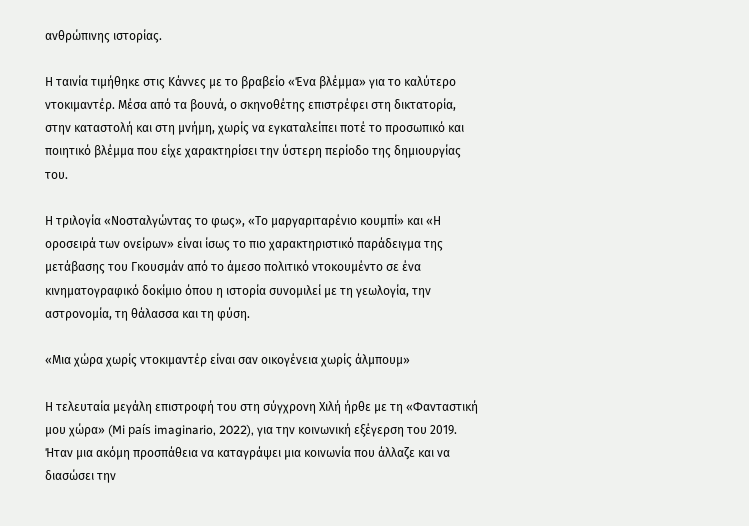ανθρώπινης ιστορίας.

Η ταινία τιμήθηκε στις Κάννες με το βραβείο «Ένα βλέμμα» για το καλύτερο ντοκιμαντέρ. Μέσα από τα βουνά, ο σκηνοθέτης επιστρέφει στη δικτατορία, στην καταστολή και στη μνήμη, χωρίς να εγκαταλείπει ποτέ το προσωπικό και ποιητικό βλέμμα που είχε χαρακτηρίσει την ύστερη περίοδο της δημιουργίας του.

Η τριλογία «Νοσταλγώντας το φως», «Το μαργαριταρένιο κουμπί» και «Η οροσειρά των ονείρων» είναι ίσως το πιο χαρακτηριστικό παράδειγμα της μετάβασης του Γκουσμάν από το άμεσο πολιτικό ντοκουμέντο σε ένα κινηματογραφικό δοκίμιο όπου η ιστορία συνομιλεί με τη γεωλογία, την αστρονομία, τη θάλασσα και τη φύση.

«Μια χώρα χωρίς ντοκιμαντέρ είναι σαν οικογένεια χωρίς άλμπουμ»

Η τελευταία μεγάλη επιστροφή του στη σύγχρονη Χιλή ήρθε με τη «Φανταστική μου χώρα» (Mi país imaginario, 2022), για την κοινωνική εξέγερση του 2019. Ήταν μια ακόμη προσπάθεια να καταγράψει μια κοινωνία που άλλαζε και να διασώσει την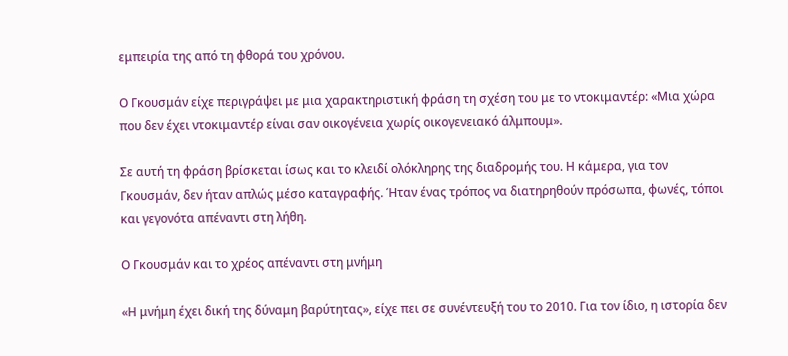εμπειρία της από τη φθορά του χρόνου.

Ο Γκουσμάν είχε περιγράψει με μια χαρακτηριστική φράση τη σχέση του με το ντοκιμαντέρ: «Μια χώρα που δεν έχει ντοκιμαντέρ είναι σαν οικογένεια χωρίς οικογενειακό άλμπουμ».

Σε αυτή τη φράση βρίσκεται ίσως και το κλειδί ολόκληρης της διαδρομής του. Η κάμερα, για τον Γκουσμάν, δεν ήταν απλώς μέσο καταγραφής. Ήταν ένας τρόπος να διατηρηθούν πρόσωπα, φωνές, τόποι και γεγονότα απέναντι στη λήθη.

Ο Γκουσμάν και το χρέος απέναντι στη μνήμη

«Η μνήμη έχει δική της δύναμη βαρύτητας», είχε πει σε συνέντευξή του το 2010. Για τον ίδιο, η ιστορία δεν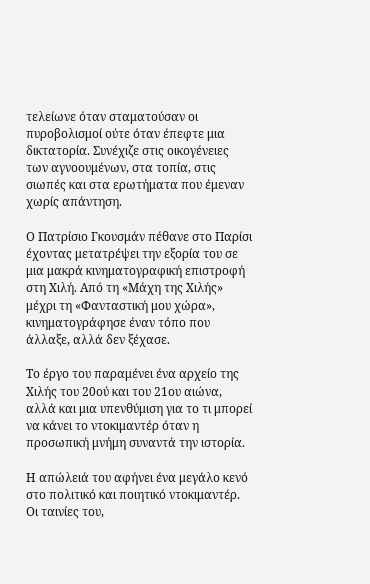τελείωνε όταν σταματούσαν οι πυροβολισμοί ούτε όταν έπεφτε μια δικτατορία. Συνέχιζε στις οικογένειες των αγνοουμένων, στα τοπία, στις σιωπές και στα ερωτήματα που έμεναν χωρίς απάντηση.

Ο Πατρίσιο Γκουσμάν πέθανε στο Παρίσι έχοντας μετατρέψει την εξορία του σε μια μακρά κινηματογραφική επιστροφή στη Χιλή. Από τη «Μάχη της Χιλής» μέχρι τη «Φανταστική μου χώρα», κινηματογράφησε έναν τόπο που άλλαξε, αλλά δεν ξέχασε.

Το έργο του παραμένει ένα αρχείο της Χιλής του 20ού και του 21ου αιώνα, αλλά και μια υπενθύμιση για το τι μπορεί να κάνει το ντοκιμαντέρ όταν η προσωπική μνήμη συναντά την ιστορία.

Η απώλειά του αφήνει ένα μεγάλο κενό στο πολιτικό και ποιητικό ντοκιμαντέρ. Οι ταινίες του,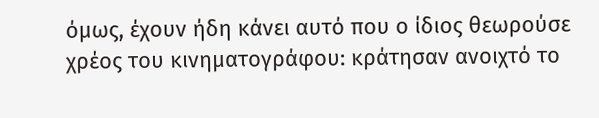όμως, έχουν ήδη κάνει αυτό που ο ίδιος θεωρούσε χρέος του κινηματογράφου: κράτησαν ανοιχτό το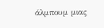άλμπουμ μιας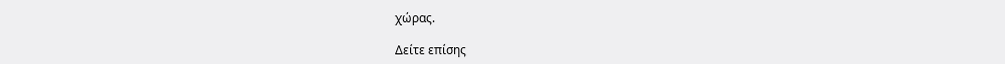χώρας.

Δείτε επίσης